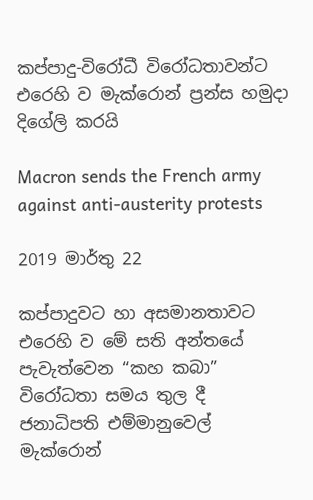කප්පාදු-විරෝධී විරෝධතාවන්ට එරෙහි ව මැක්රොන් ප්‍රන්ස හමුදා දිගේලි කරයි

Macron sends the French army against anti-austerity protests

2019 මාර්තු 22

කප්පාදුවට හා අසමානතාවට එරෙහි ව මේ සති අන්තයේ පැවැත්වෙන “කහ කබා” විරෝධතා සමය තුල දී ජනාධිපති එම්මානුවෙල් මැක්රොන්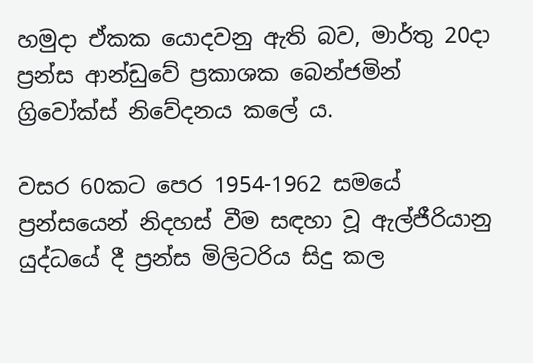හමුදා ඒකක යොදවනු ඇති බව, මාර්තු 20දා ප්‍රන්ස ආන්ඩුවේ ප්‍රකාශක බෙන්ජමින් ග්‍රිවෝක්ස් නිවේදනය කලේ ය.

වසර 60කට පෙර 1954-1962 සමයේ ප්‍රන්සයෙන් නිදහස් වීම සඳහා වූ ඇල්ජීරියානු යුද්ධයේ දී ප්‍රන්ස මිලිටරිය සිදු කල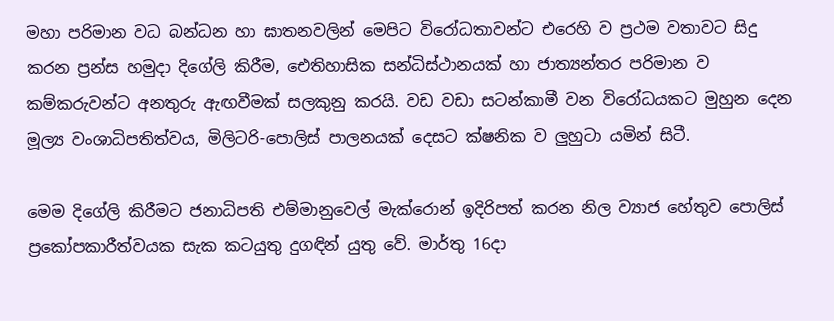මහා පරිමාන වධ බන්ධන හා ඝාතනවලින් මෙපිට විරෝධතාවන්ට එරෙහි ව ප්‍රථම වතාවට සිදු කරන ප්‍රන්ස හමුදා දිගේලි කිරීම, ඓතිහාසික සන්ධිස්ථානයක් හා ජාත්‍යන්තර පරිමාන ව කම්කරුවන්ට අනතුරු ඇඟවීමක් සලකුනු කරයි. වඩ වඩා සටන්කාමී වන විරෝධයකට මුහුන දෙන මූල්‍ය වංශාධිපතිත්වය, මිලිටරි-පොලිස් පාලනයක් දෙසට ක්ෂනික ව ලුහුටා යමින් සිටී.

මෙම දිගේලි කිරීමට ජනාධිපති එම්මානුවෙල් මැක්රොන් ඉදිරිපත් කරන නිල ව්‍යාජ හේතුව පොලිස් ප්‍රකෝපකාරීත්වයක සැක කටයුතු දුගඳින් යුතු වේ. මාර්තු 16දා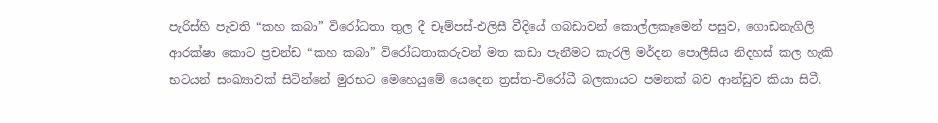පැරිස්හි පැවති “කහ කබා” විරෝධතා තුල දී චෑම්පස්-එලිසී වීදියේ ගබඩාවන් කොල්ලකෑමෙන් පසුව, ගොඩනැගිලි ආරක්ෂා කොට ප්‍රචන්ඩ “කහ කබා” විරෝධතාකරුවන් මත කඩා පැනීමට කැරලි මර්දන පොලීසිය නිදහස් කල හැකි භටයන් සංඛ්‍යාවක් සිටින්නේ මුරභට මෙහෙයුමේ යෙදෙන ත්‍රස්ත-විරෝධී බලකායට පමනක් බව ආන්ඩුව කියා සිටී.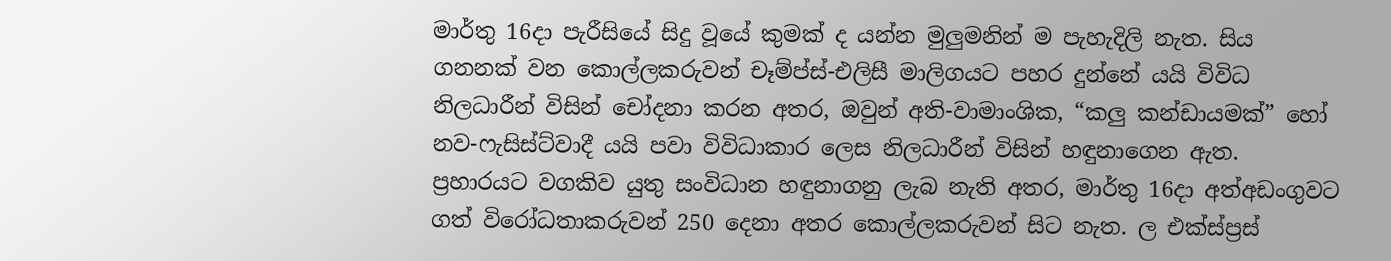මාර්තු 16දා පැරීසියේ සිදු වූයේ කුමක් ද යන්න මුලුමනින් ම පැහැදිලි නැත. සිය ගනනක් වන කොල්ලකරුවන් චෑම්ප්ස්-එලිසී මාලිගයට පහර දුන්නේ යයි විවිධ නිලධාරීන් විසින් චෝදනා කරන අතර, ඔවුන් අති-වාමාංශික, “කලු කන්ඩායමක්” හෝ නව-ෆැසිස්ට්වාදී යයි පවා විවිධාකාර ලෙස නිලධාරීන් විසින් හඳුනාගෙන ඇත. ප්‍රහාරයට වගකිව යුතු සංවිධාන හඳුනාගනු ලැබ නැති අතර, මාර්තු 16දා අත්අඩංගුවට ගත් විරෝධතාකරුවන් 250 දෙනා අතර කොල්ලකරුවන් සිට නැත. ල එක්ස්ප්‍රස්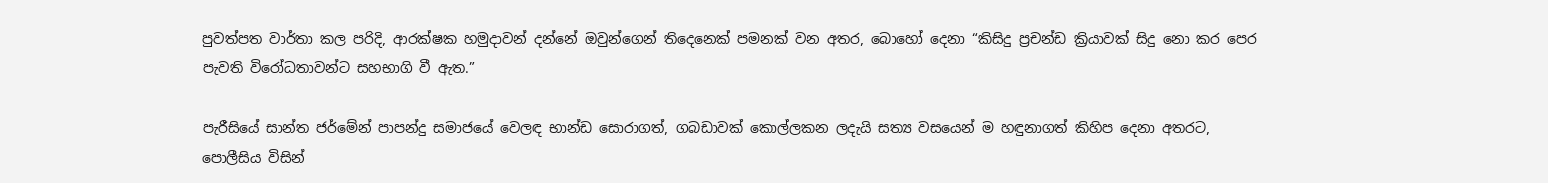පුවත්පත වාර්තා කල පරිදි, ආරක්ෂක හමුදාවන් දන්නේ ඔවුන්ගෙන් තිදෙනෙක් පමනක් වන අතර, බොහෝ දෙනා “කිසිදු ප්‍රචන්ඩ ක්‍රියාවක් සිදු නො කර පෙර පැවති විරෝධතාවන්ට සහභාගි වී ඇත.”

පැරීසියේ සාන්ත ජර්මේන් පාපන්දු සමාජයේ වෙලඳ භාන්ඩ සොරාගත්, ගබඩාවක් කොල්ලකන ලදැයි සත්‍ය වසයෙන් ම හඳුනාගත් කිහිප දෙනා අතරට, පොලීසිය විසින්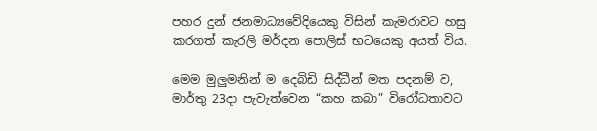පහර දුන් ජනමාධ්‍යවේදියෙකු විසින් කැමරාවට හසු කරගත් කැරලි මර්දන පොලිස් භටයෙකු අයත් විය.

මෙම මුලුමනින් ම දෙබිඩි සිද්ධීන් මත පදනම් ව, මාර්තු 23දා පැවැත්වෙන “කහ කබා” විරෝධතාවට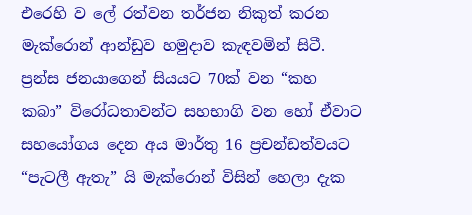එරෙහි ව ලේ රත්වන තර්ජන නිකුත් කරන මැක්රොන් ආන්ඩුව හමුදාව කැඳවමින් සිටී. ප්‍රන්ස ජනයාගෙන් සියයට 70ක් වන “කහ කබා” විරෝධතාවන්ට සහභාගි වන හෝ ඒවාට සහයෝගය දෙන අය මාර්තු 16 ප්‍රචන්ඩත්වයට “පැටලී ඇතැ” යි මැක්රොන් විසින් හෙලා දැක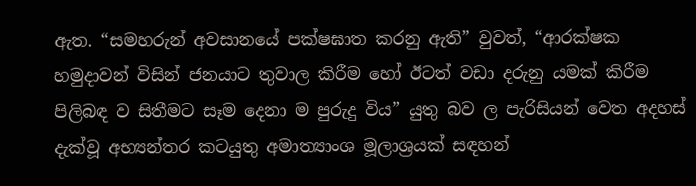ඇත. “සමහරුන් අවසානයේ පක්ෂඝාත කරනු ඇති” වුවත්, “ආරක්ෂක හමුදාවන් විසින් ජනයාට තුවාල කිරීම හෝ ඊටත් වඩා දරුනු යමක් කිරීම පිලිබඳ ව සිතීමට සෑම දෙනා ම පුරුදු විය” යුතු බව ල පැරිසියන් වෙත අදහස් දැක්වූ අභ්‍යන්තර කටයුතු අමාත්‍යාංශ මූලාශ්‍රයක් සඳහන්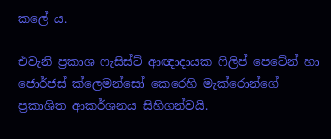කලේ ය.

එවැනි ප්‍රකාශ ෆැසිස්ට් ආඥාදායක ෆිලිප් පෙටේන් හා ජොර්ජස් ක්ලෙමන්සෝ කෙරෙහි මැක්රොන්ගේ ප්‍රකාශිත ආකර්ශනය සිහිගන්වයි.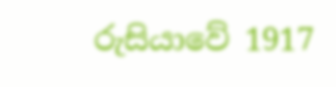රුසියාවේ 1917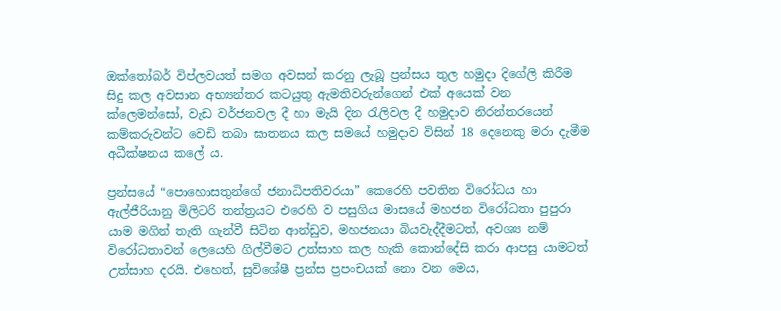ඔක්තෝබර් විප්ලවයත් සමග අවසන් කරනු ලැබූ ප්‍රන්සය තුල හමුදා දිගේලි කිරීම සිදු කල අවසාන අභ්‍යන්තර කටයුතු ඇමතිවරුන්ගෙන් එක් අයෙක් වන ක්ලෙමන්සෝ, වැඩ වර්ජනවල දී හා මැයි දින රැලිවල දී හමුදාව නිරන්තරයෙන් කම්කරුවන්ට වෙඩි තබා ඝාතනය කල සමයේ හමුදාව විසින් 18 දෙනෙකු මරා දැමීම අධීක්ෂනය කලේ ය.

ප්‍රන්සයේ “පොහොසතුන්ගේ ජනාධිපතිවරයා” කෙරෙහි පවතින විරෝධය හා ඇල්ජීරියානු මිලිටරි තන්ත්‍රයට එරෙහි ව පසුගිය මාසයේ මහජන විරෝධතා පුපුරා යාම මගින් තැති ගැන්වී සිටින ආන්ඩුව, මහජනයා බියවැද්දීමටත්, අවශ්‍ය නම් විරෝධතාවන් ලෙයෙහි ගිල්වීමට උත්සාහ කල හැකි කොන්දේසි කරා ආපසු යාමටත් උත්සාහ දරයි. එහෙත්, සුවිශේෂී ප්‍රන්ස ප්‍රපංචයක් නො වන මෙය,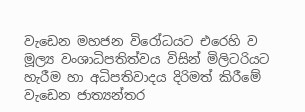වැඩෙන මහජන විරෝධයට එරෙහි ව මූල්‍ය වංශාධිපතිත්වය විසින් මිලිටරියට හැරීම හා අධිපතිවාදය දිරිමත් කිරීමේ වැඩෙන ජාත්‍යන්තර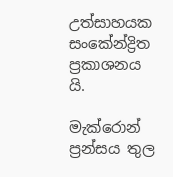උත්සාහයක සංකේන්ද්‍රිත ප්‍රකාශනය යි.

මැක්රොන් ප්‍රන්සය තුල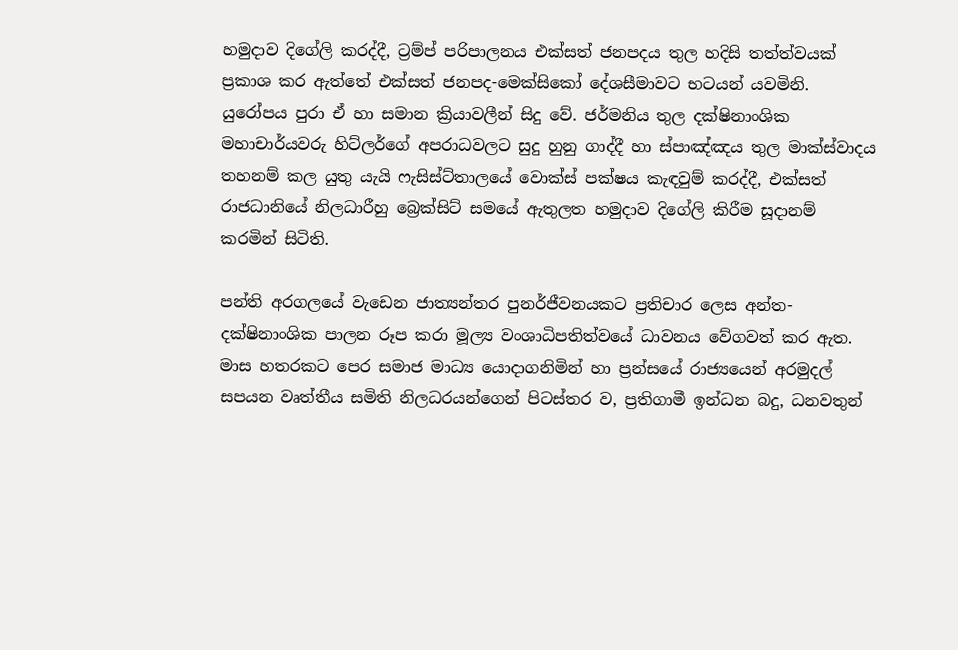හමුදාව දිගේලි කරද්දී, ට්‍රම්ප් පරිපාලනය එක්සත් ජනපදය තුල හදිසි තත්ත්වයක් ප්‍රකාශ කර ඇත්තේ එක්සත් ජනපද-මෙක්සිකෝ දේශසීමාවට භටයන් යවමිනි. යුරෝපය පුරා ඒ හා සමාන ක්‍රියාවලීන් සිදු වේ. ජර්මනිය තුල දක්ෂිනාංශික මහාචාර්යවරු හිට්ලර්ගේ අපරාධවලට සුදු හුනු ගාද්දී හා ස්පාඤ්ඤය තුල මාක්ස්වාදය තහනම් කල යුතු යැයි ෆැසිස්ට්තාලයේ වොක්ස් පක්ෂය කැඳවුම් කරද්දී, එක්සත් රාජධානියේ නිලධාරීහු බ්‍රෙක්සිට් සමයේ ඇතුලත හමුදාව දිගේලි කිරීම සූදානම් කරමින් සිටිති.

පන්ති අරගලයේ වැඩෙන ජාත්‍යන්තර පුනර්ජීවනයකට ප්‍රතිචාර ලෙස අන්ත-දක්ෂිනාංශික පාලන රූප කරා මූල්‍ය වංශාධිපතිත්වයේ ධාවනය වේගවත් කර ඇත. මාස හතරකට පෙර සමාජ මාධ්‍ය යොදාගනිමින් හා ප්‍රන්සයේ රාජ්‍යයෙන් අරමුදල් සපයන වෘත්තීය සමිති නිලධරයන්ගෙන් පිටස්තර ව, ප්‍රතිගාමී ඉන්ධන බදු, ධනවතුන්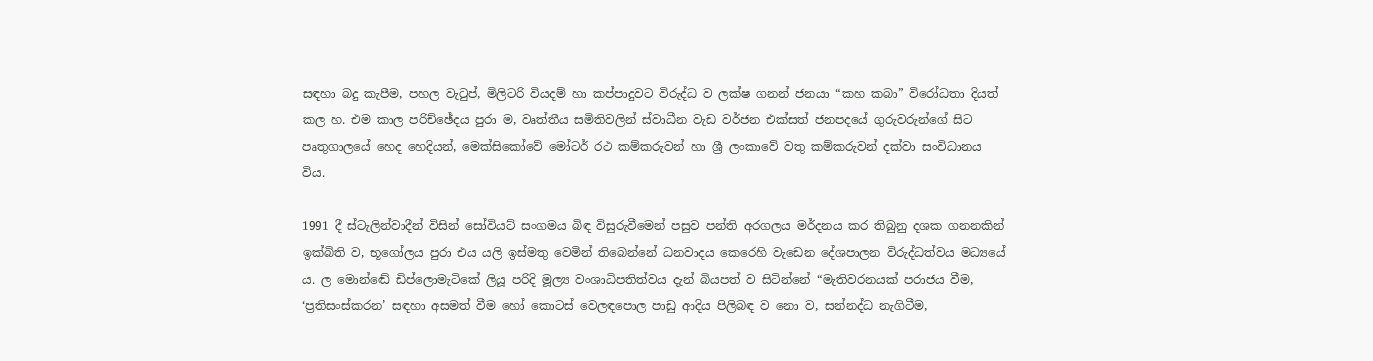සඳහා බදු කැපීම, පහල වැටුප්, මිලිටරි වියදම් හා කප්පාදුවට විරුද්ධ ව ලක්ෂ ගනන් ජනයා “කහ කබා” විරෝධතා දියත් කල හ. එම කාල පරිච්ඡේදය පුරා ම, වෘත්තීය සමිතිවලින් ස්වාධීන වැඩ වර්ජන එක්සත් ජනපදයේ ගුරුවරුන්ගේ සිට පෘතුගාලයේ හෙද හෙදියන්, මෙක්සිකෝවේ මෝටර් රථ කම්කරුවන් හා ශ්‍රී ලංකාවේ වතු කම්කරුවන් දක්වා සංවිධානය විය.

1991 දී ස්ටැලින්වාදීන් විසින් සෝවියට් සංගමය බිඳ විසුරුවීමෙන් පසුව පන්ති අරගලය මර්දනය කර තිබුනු දශක ගනනකින් ඉක්බිති ව, භූගෝලය පුරා එය යලි ඉස්මතු වෙමින් තිබෙන්නේ ධනවාදය කෙරෙහි වැඩෙන දේශපාලන විරුද්ධත්වය මධ්‍යයේ ය. ල මොන්ඬේ ඩිප්ලොමැටිකේ ලියූ පරිදි මූල්‍ය වංශාධිපතිත්වය දැන් බියපත් ව සිටින්නේ “මැතිවරනයක් පරාජය වීම, ‘ප්‍රතිසංස්කරන’ සඳහා අසමත් වීම හෝ කොටස් වෙලඳපොල පාඩු ආදිය පිලිබඳ ව නො ව, සන්නද්ධ නැගිටීම,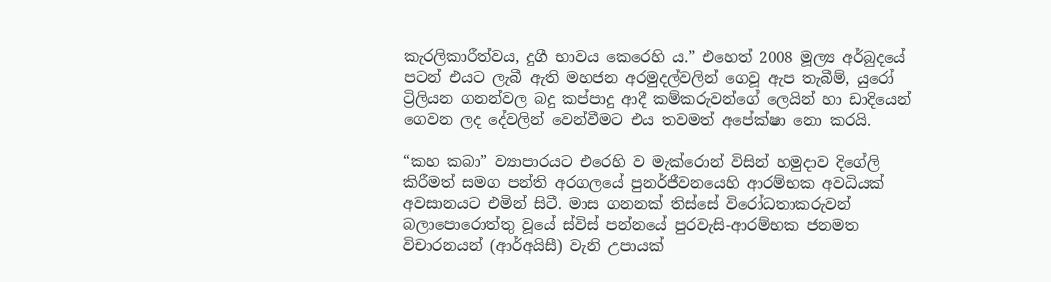කැරලිකාරීත්වය, දුගී භාවය කෙරෙහි ය.” එහෙත් 2008 මූල්‍ය අර්බුදයේ පටන් එයට ලැබී ඇති මහජන අරමුදල්වලින් ගෙවූ ඇප තැබීම්, යුරෝ ට්‍රිලියන ගනන්වල බදු කප්පාදු ආදී කම්කරුවන්ගේ ලෙයින් හා ඩාදියෙන් ගෙවන ලද දේවලින් වෙන්වීමට එය තවමත් අපේක්ෂා නො කරයි.

“කහ කබා” ව්‍යාපාරයට එරෙහි ව මැක්රොන් විසින් හමුදාව දිගේලි කිරීමත් සමග පන්ති අරගලයේ පුනර්ජීවනයෙහි ආරම්භක අවධියක් අවසානයට එමින් සිටී. මාස ගනනක් තිස්සේ විරෝධතාකරුවන් බලාපොරොත්තු වූයේ ස්විස් පන්නයේ පුරවැසි-ආරම්භක ජනමත විචාරනයන් (ආර්අයිසී) වැනි උපායක්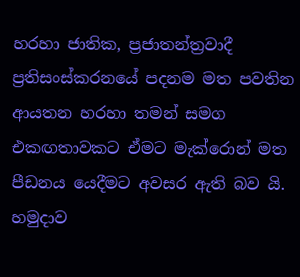හරහා ජාතික, ප්‍රජාතන්ත්‍රවාදී ප්‍රතිසංස්කරනයේ පදනම මත පවතින ආයතන හරහා තමන් සමග එකඟතාවකට ඒමට මැක්රොන් මත පීඩනය යෙදීමට අවසර ඇති බව යි. හමුදාව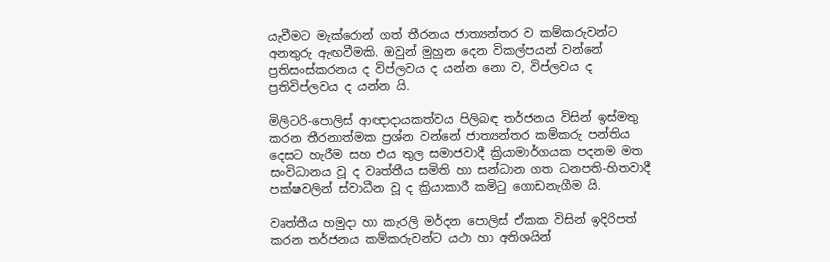යැවීමට මැක්රොන් ගත් තීරනය ජාත්‍යන්තර ව කම්කරුවන්ට අනතුරු ඇඟවීමකි. ඔවුන් මුහුන දෙන විකල්පයන් වන්නේ ප්‍රතිසංස්කරනය ද විප්ලවය ද යන්න නො ව, විප්ලවය ද ප්‍රතිවිප්ලවය ද යන්න යි.

මිලිටරි-පොලිස් ආඥාදායකත්වය පිලිබඳ තර්ජනය විසින් ඉස්මතු කරන තීරනාත්මක ප්‍රශ්න වන්නේ ජාත්‍යන්තර කම්කරු පන්තිය දෙසට හැරීම සහ එය තුල සමාජවාදී ක්‍රියාමාර්ගයක පදනම මත සංවිධානය වූ ද වෘත්තීය සමිති හා සන්ධාන ගත ධනපති-හිතවාදී පක්ෂවලින් ස්වාධීන වූ ද ක්‍රියාකාරී කමිටු ගොඩනැගීම යි.

වෘත්තීය හමුදා හා කැරලි මර්දන පොලිස් ඒකක විසින් ඉදිරිපත් කරන තර්ජනය කම්කරුවන්ට යථා හා අතිශයින්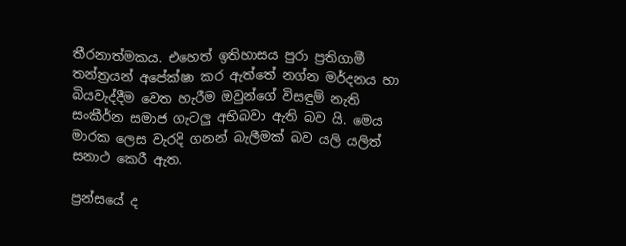තීරනාත්මකය. එහෙත් ඉතිහාසය පුරා ප්‍රතිගාමී තන්ත්‍රයන් අපේක්ෂා කර ඇත්තේ නග්න මර්දනය හා බියවැද්දීම වෙත හැරීම ඔවුන්ගේ විසඳුම් නැති සංකීර්න සමාජ ගැටලු අභිබවා ඇති බව යි. මෙය මාරක ලෙස වැරදි ගනන් බැලීමක් බව යලි යලිත් සනාථ කෙරී ඇත.

ප්‍රන්සයේ ද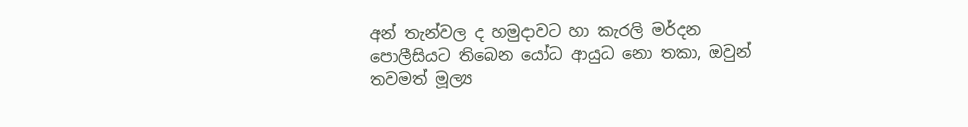අන් තැන්වල ද හමුදාවට හා කැරලි මර්දන පොලීසියට තිබෙන යෝධ ආයුධ නො තකා, ඔවුන් තවමත් මූල්‍ය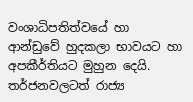වංශාධිපතිත්වයේ හා ආන්ඩුවේ හුදකලා භාවයට හා අපකීර්තියට මුහුන දෙයි. තර්ජනවලටත් රාජ්‍ය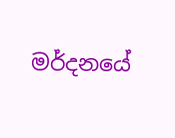මර්දනයේ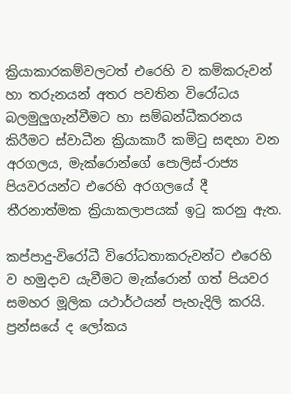ක්‍රියාකාරකම්වලටත් එරෙහි ව කම්කරුවන් හා තරුනයන් අතර පවතින විරෝධය බලමුලුගැන්වීමට හා සම්බන්ධීකරනය කිරීමට ස්වාධීන ක්‍රියාකාරී කමිටු සඳහා වන අරගලය, මැක්රොන්ගේ පොලිස්-රාජ්‍ය පියවරයන්ට එරෙහි අරගලයේ දී තීරනාත්මක ක්‍රියාකලාපයක් ඉටු කරනු ඇත.

කප්පාදු-විරෝධී විරෝධතාකරුවන්ට එරෙහි ව හමුදාව යැවීමට මැක්රොන් ගත් පියවර සමහර මූලික යථාර්ථයන් පැහැදිලි කරයි. ප්‍රන්සයේ ද ලෝකය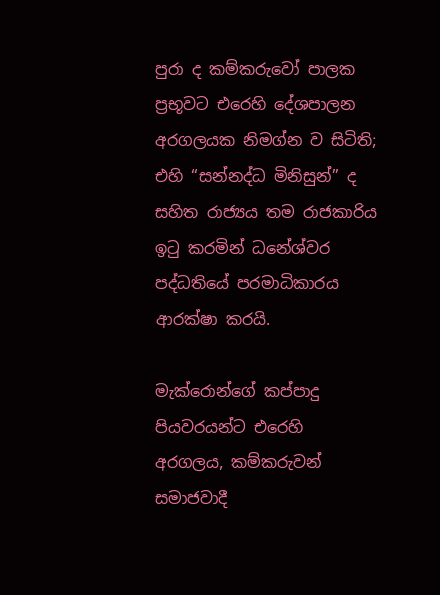පුරා ද කම්කරුවෝ පාලක ප්‍රභූවට එරෙහි දේශපාලන අරගලයක නිමග්න ව සිටිති; එහි “සන්නද්ධ මිනිසුන්” ද සහිත රාජ්‍යය තම රාජකාරිය ඉටු කරමින් ධනේශ්වර පද්ධතියේ පරමාධිකාරය ආරක්ෂා කරයි.

මැක්රොන්ගේ කප්පාදු පියවරයන්ට එරෙහි අරගලය, කම්කරුවන් සමාජවාදී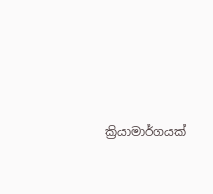ක්‍රියාමාර්ගයක්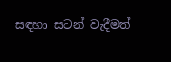සඳහා සටන් වැදීමත්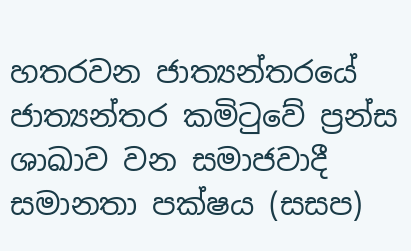හතරවන ජාත්‍යන්තරයේ ජාත්‍යන්තර කමිටුවේ ප්‍රන්ස ශාඛාව වන සමාජවාදී සමානතා පක්ෂය (සසප)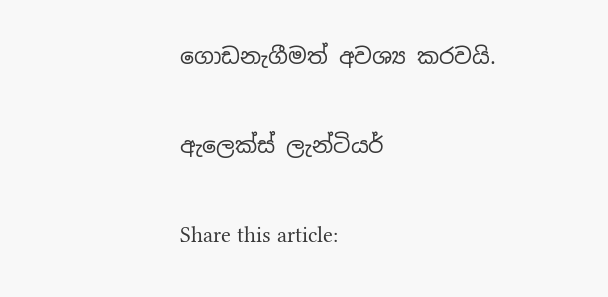ගොඩනැගීමත් අවශ්‍ය කරවයි.

ඇලෙක්ස් ලැන්ටියර්

Share this article: